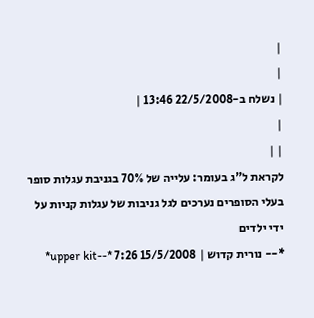|
|
| נשלח ב-22/5/2008 13:46 |
|
| |
לקראת ל"ג בעומר: עלייה של 70% בגניבת עגלות סופר
בעלי הסופרים נערכים לגל גניבות של עגלות קניות על ידי ילדים
*-- נורית קדוש | 15/5/2008 7:26 *--upper kit*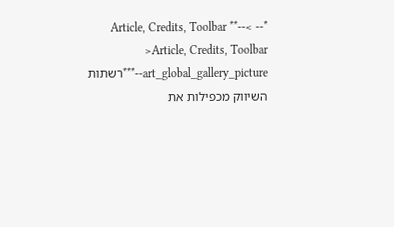*-- >Article, Credits, Toolbar **-- >Article, Credits, Toolbar **--art_global_gallery_picture*רשתות השיווק מכפילות את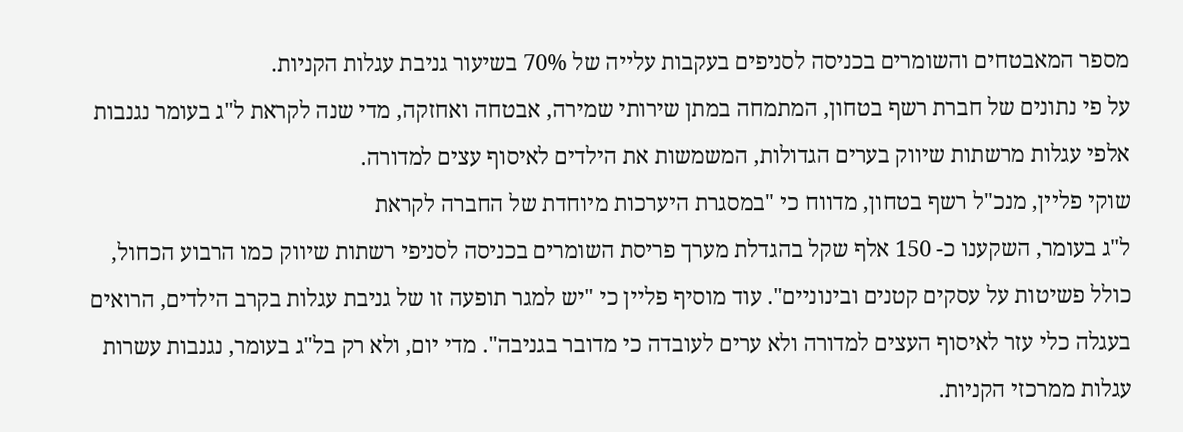מספר המאבטחים והשומרים בכניסה לסניפים בעקבות עלייה של 70% בשיעור גניבת עגלות הקניות.
על פי נתונים של חברת רשף בטחון, המתמחה במתן שירותי שמירה, אבטחה ואחזקה, מדי שנה לקראת ל"ג בעומר נגנבות אלפי עגלות מרשתות שיווק בערים הגדולות, המשמשות את הילדים לאיסוף עצים למדורה.
שוקי פליין, מנכ"ל רשף בטחון, מדווח כי "במסגרת היערכות מיוחדת של החברה לקראת
ל"ג בעומר, השקענו כ- 150 אלף שקל בהגדלת מערך פריסת השומרים בכניסה לסניפי רשתות שיווק כמו הרבוע הכחול, כולל פשיטות על עסקים קטנים ובינוניים". עוד מוסיף פליין כי "יש למגר תופעה זו של גניבת עגלות בקרב הילדים, הרואים בעגלה כלי עזר לאיסוף העצים למדורה ולא ערים לעובדה כי מדובר בגניבה". מדי יום, ולא רק בל"ג בעומר, נגנבות עשרות עגלות ממרכזי הקניות.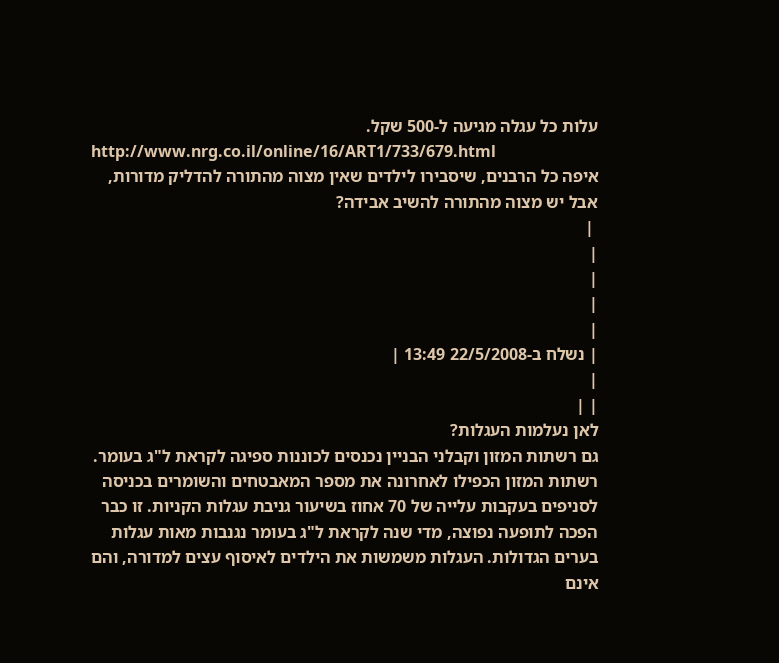עלות כל עגלה מגיעה ל-500 שקל.
http://www.nrg.co.il/online/16/ART1/733/679.html
איפה כל הרבנים, שיסבירו לילדים שאין מצוה מהתורה להדליק מדורות, אבל יש מצוה מהתורה להשיב אבידה?
 |
|
|
|
|
| נשלח ב-22/5/2008 13:49 |
|
| |
לאן נעלמות העגלות?
גם רשתות המזון וקבלני הבניין נכנסים לכוננות ספיגה לקראת ל"ג בעומר. רשתות המזון הכפילו לאחרונה את מספר המאבטחים והשומרים בכניסה לסניפים בעקבות עלייה של 70 אחוז בשיעור גניבת עגלות הקניות. זו כבר הפכה לתופעה נפוצה, מדי שנה לקראת ל"ג בעומר נגנבות מאות עגלות בערים הגדולות. העגלות משמשות את הילדים לאיסוף עצים למדורה, והם אינם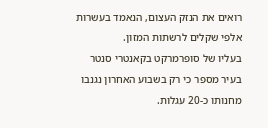רואים את הנזק העצום, הנאמד בעשרות אלפי שקלים לרשתות המזון.
בעליו של סופרמרקט בקאנטרי סנטר בעיר מספר כי רק בשבוע האחרון נגנבו מחנותו כ-20 עגלות.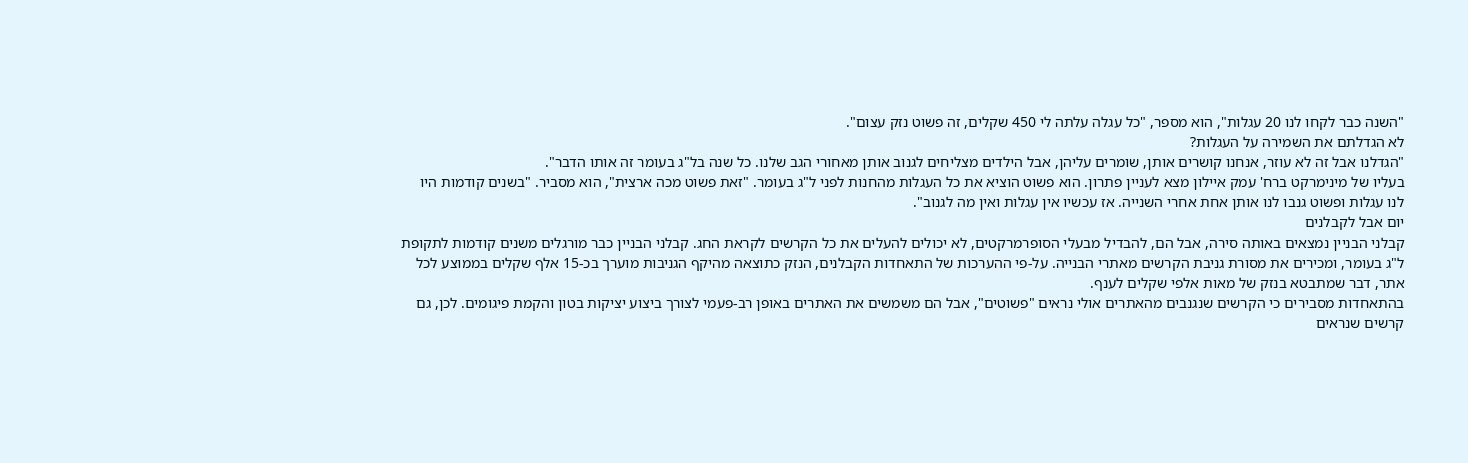"השנה כבר לקחו לנו 20 עגלות", הוא מספר, "כל עגלה עלתה לי 450 שקלים, זה פשוט נזק עצום".
לא הגדלתם את השמירה על העגלות?
"הגדלנו אבל זה לא עוזר, אנחנו קושרים אותן, שומרים עליהן, אבל הילדים מצליחים לגנוב אותן מאחורי הגב שלנו. כל שנה בל"ג בעומר זה אותו הדבר".
בעליו של מינימרקט ברח' עמק איילון מצא לעניין פתרון. הוא פשוט הוציא את כל העגלות מהחנות לפני ל"ג בעומר. "זאת פשוט מכה ארצית", הוא מסביר. "בשנים קודמות היו לנו עגלות ופשוט גנבו לנו אותן אחת אחרי השנייה. אז עכשיו אין עגלות ואין מה לגנוב".
יום אבל לקבלנים
קבלני הבניין נמצאים באותה סירה, אבל הם, להבדיל מבעלי הסופרמרקטים, לא יכולים להעלים את כל הקרשים לקראת החג. קבלני הבניין כבר מורגלים משנים קודמות לתקופת ל"ג בעומר, ומכירים את מסורת גניבת הקרשים מאתרי הבנייה. על-פי ההערכות של התאחדות הקבלנים, הנזק כתוצאה מהיקף הגניבות מוערך בכ-15 אלף שקלים בממוצע לכל אתר, דבר שמתבטא בנזק של מאות אלפי שקלים לענף.
בהתאחדות מסבירים כי הקרשים שנגנבים מהאתרים אולי נראים "פשוטים", אבל הם משמשים את האתרים באופן רב-פעמי לצורך ביצוע יציקות בטון והקמת פיגומים. לכן, גם קרשים שנראים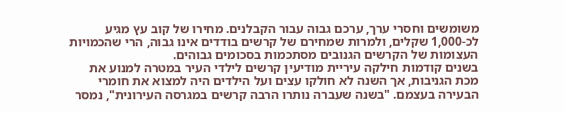משומשים וחסרי ערך, ערכם גבוה עבור הקבלנים. מחירו של קוב עץ מגיע לכ-1,000 שקלים, ולמרות שמחירם של קרשים בודדים אינו גבוה, הרי שהכמויות העצומות של הקרשים הגנובים מסתכמות בסכומים גבוהים.
בשנים קודמות חילקה עיריית מודיעין קרשים לילדי העיר במטרה למנוע את מכת הגניבות, אך השנה לא חולקו עצים ועל הילדים היה למצוא את חומרי הבעירה בעצמם. "בשנה שעברה נותרו הרבה קרשים במגרסה העירונית", נמסר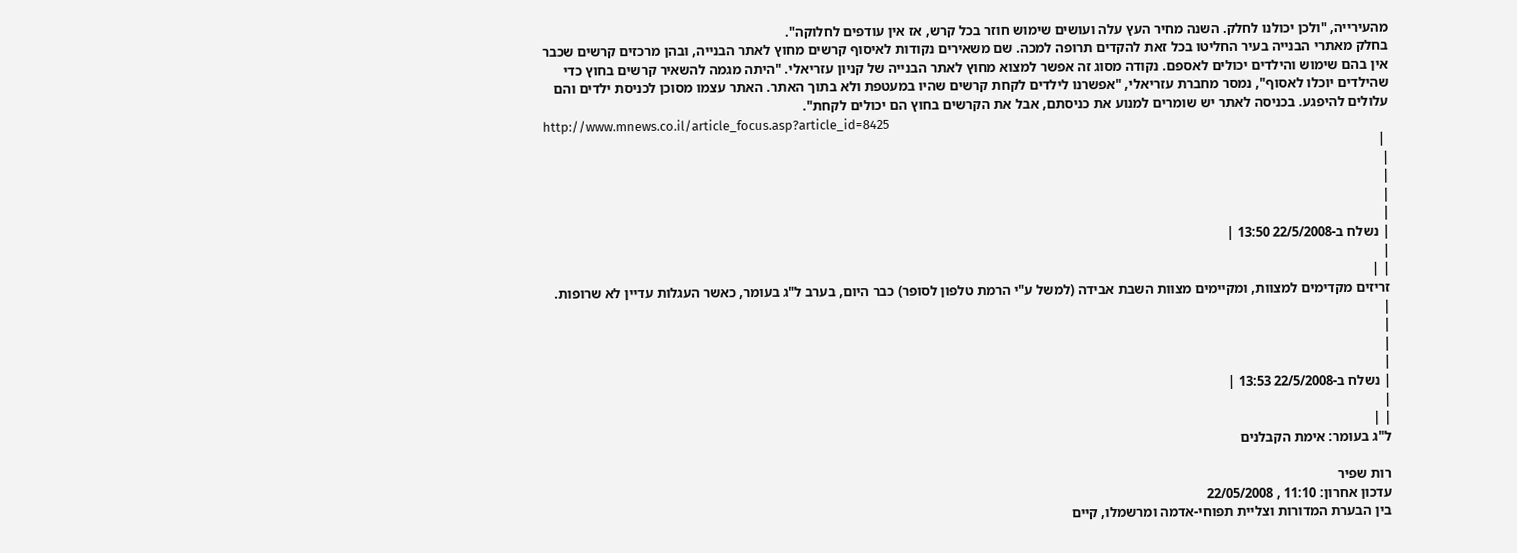מהעירייה, "ולכן יכולנו לחלק. השנה מחיר העץ עלה ועושים שימוש חוזר בכל קרש, אז אין עודפים לחלוקה".
בחלק מאתרי הבנייה בעיר החליטו בכל זאת להקדים תרופה למכה. שם משאירים נקודות לאיסוף קרשים מחוץ לאתר הבנייה, ובהן מרכזים קרשים שכבר אין בהם שימוש והילדים יכולים לאספם. נקודה מסוג זה אפשר למצוא מחוץ לאתר הבנייה של קניון עזריאלי. "היתה מגמה להשאיר קרשים בחוץ כדי שהילדים יוכלו לאסוף", נמסר מחברת עזריאלי, "אפשרנו לילדים לקחת קרשים שהיו במעטפת ולא בתוך האתר. האתר עצמו מסוכן לכניסת ילדים והם עלולים להיפגע. בכניסה לאתר יש שומרים למנוע את כניסתם, אבל את הקרשים בחוץ הם יכולים לקחת".
http://www.mnews.co.il/article_focus.asp?article_id=8425
 |
|
|
|
|
| נשלח ב-22/5/2008 13:50 |
|
| |
זריזים מקדימים למצוות, ומקיימים מצוות השבת אבידה (למשל ע"י הרמת טלפון לסופר) כבר היום, בערב ל"ג בעומר, כאשר העגלות עדיין לא שרופות.
|
|
|
|
| נשלח ב-22/5/2008 13:53 |
|
| |
ל"ג בעומר: אימת הקבלנים

רות שפיר
עדכון אחרון: 11:10 , 22/05/2008
בין הבערת המדורות וצליית תפוחי-אדמה ומרשמלו, קיים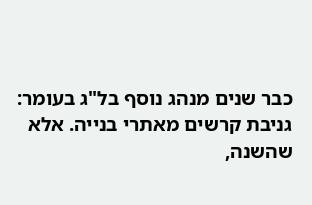כבר שנים מנהג נוסף בל"ג בעומר: גניבת קרשים מאתרי בנייה. אלא שהשנה,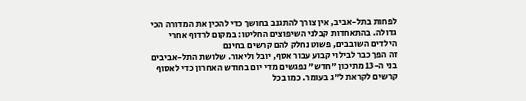לפחות בתל-אביב, אין צורך להתגנב בחושך כדי להכין את המדורה הכי גדולה. בהתאחדות קבלני השיפוצים החליטו: במקום לרדוף אחרי הילדים השובבים, פשוט נחלק להם קרשים בחינם
זה הפך כבר לבילוי קבוע עבור אסף, יובל וליאור. שלושת התל-אביבים בני ה-13 מתיכון "חדש" נפגשים מדי יום בחודש האחרון כדי לאסוף קרשים לקראת ל"ג בעומר. כמו בכל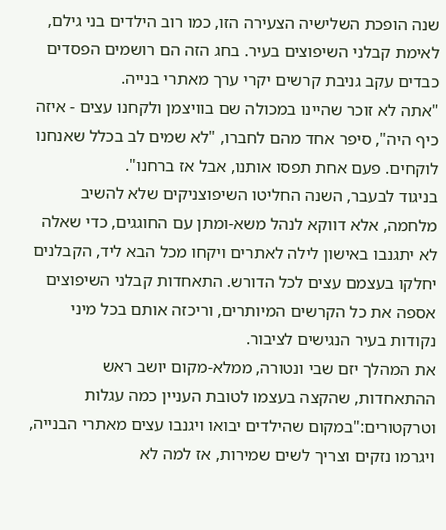שנה הופכת השלישיה הצעירה הזו, כמו רוב הילדים בני גילם, לאימת קבלני השיפוצים בעיר. בחג הזה הם רושמים הפסדים כבדים עקב גניבת קרשים יקרי ערך מאתרי בנייה.
"אתה לא זוכר שהיינו במכולה שם בוויצמן ולקחנו עצים - איזה כיף היה", סיפר אחד מהם לחברו, "לא שמים לב בכלל שאנחנו לוקחים. פעם אחת תפסו אותנו, אבל אז ברחנו".
בניגוד לבעבר, השנה החליטו השיפוצניקים שלא להשיב מלחמה, אלא דווקא לנהל משא-ומתן עם החוגגים, כדי שאלה לא יתגנבו באישון לילה לאתרים ויקחו מכל הבא ליד, הקבלנים יחלקו בעצמם עצים לכל הדורש. התאחדות קבלני השיפוצים אספה את כל הקרשים המיותרים, וריכזה אותם בכל מיני נקודות בעיר הנגישים לציבור.
את המהלך יזם שבי ונטורה, ממלא-מקום יושב ראש ההתאחדות, שהקצה בעצמו לטובת העניין כמה עגלות וטרקטורים:"במקום שהילדים יבואו ויגנבו עצים מאתרי הבנייה, ויגרמו נזקים וצריך לשים שמירות, אז למה לא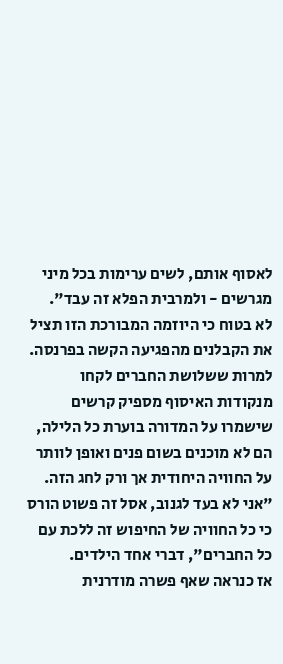לאסוף אותם, לשים ערימות בכל מיני מגרשים - ולמרבית הפלא זה עבד".
לא בטוח כי היוזמה המבורכת הזו תציל את הקבלנים מהפגיעה הקשה בפרנסה. למרות ששלושת החברים לקחו מנקודות האיסוף מספיק קרשים שישמרו על המדורה בוערת כל הלילה, הם לא מוכנים בשום פנים ואופן לוותר על החוויה היחודית אך ורק לחג הזה. "אני לא בעד לגנוב, אסל זה פשוט הורס כי כל החוויה של החיפוש זה ללכת עם כל החברים", דברי אחד הילדים.
אז כנראה שאף פשרה מודרנית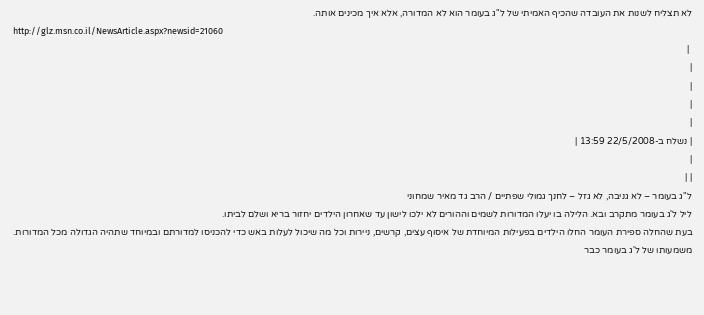לא תצליח לשנות את העובדה שהכיף האמיתי של ל"ג בעומר הוא לא המדורה, אלא איך מכינים אותה.
http://glz.msn.co.il/NewsArticle.aspx?newsid=21060
 |
|
|
|
|
| נשלח ב-22/5/2008 13:59 |
|
| |
ל"ג בעומר – לא גניבה, לא גזל – לחנך גמולי שפתיים / הרב גד מאיר שמחוני
ליל ל'ג בעומר מתקרב ובא. הלילה בו יעלו המדורות לשמים וההורים לא ילכו לישון עד שאחרון הילדים יחזור בריא ושלם לביתו.
בעת שהחלה ספירת העומר החלו הילדים בפעילות המיוחדת של איסוף עצים, קרשים, ניירות וכל מה שיכול לעלות באש כדי להכניסו למדורתם ובמיוחד שתהיה הגדולה מכל המדורות.
משמעותו של ל'ג בעומר כבר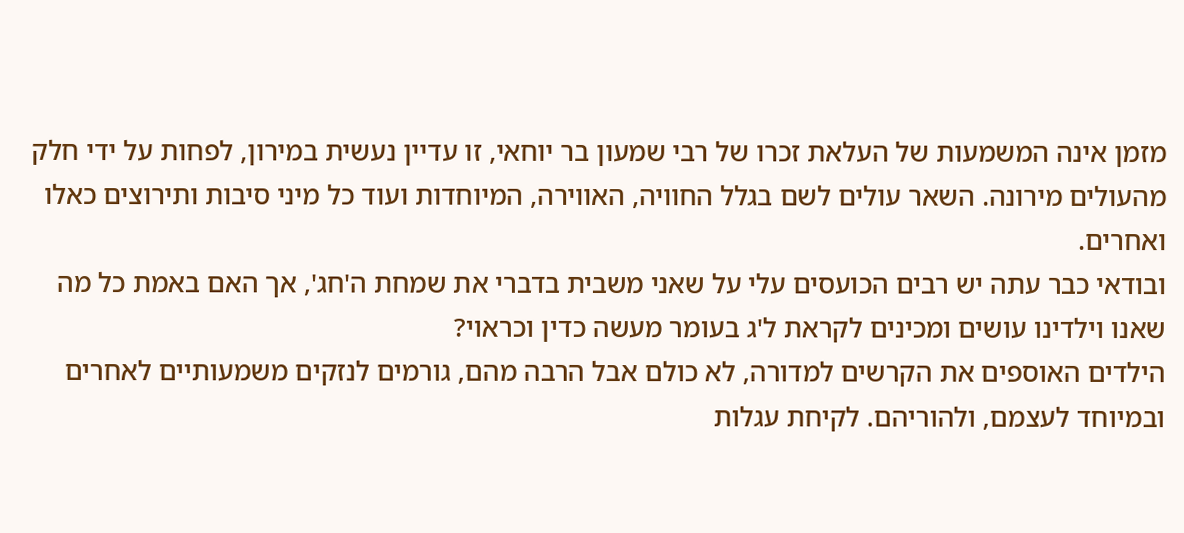מזמן אינה המשמעות של העלאת זכרו של רבי שמעון בר יוחאי, זו עדיין נעשית במירון, לפחות על ידי חלק מהעולים מירונה. השאר עולים לשם בגלל החוויה, האווירה, המיוחדות ועוד כל מיני סיבות ותירוצים כאלו ואחרים.
ובודאי כבר עתה יש רבים הכועסים עלי על שאני משבית בדברי את שמחת ה'חג', אך האם באמת כל מה שאנו וילדינו עושים ומכינים לקראת ל'ג בעומר מעשה כדין וכראוי?
הילדים האוספים את הקרשים למדורה, לא כולם אבל הרבה מהם, גורמים לנזקים משמעותיים לאחרים ובמיוחד לעצמם, ולהוריהם. לקיחת עגלות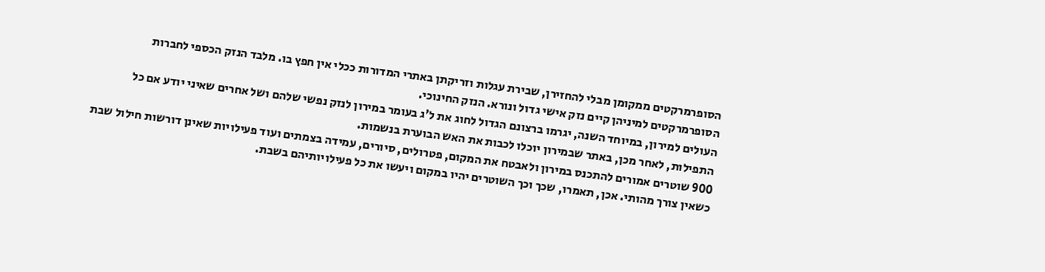הסופרמרקטים ממקומן מבלי להחזירן, שבירת עגלות וזריקתן באתרי המדורות ככלי אין חפץ בו. מלבד הנזק הכספי לחברות הסופרמרקטים למיניהן קיים נזק אישי גדול ונורא. הנזק החינוכי.
העולים למירון, במיוחד השנה, יגרמו ברצונם הגדול לחוג את ל'ג בעומר במירון לנזק נפשי שלהם ושל אחרים שאיני יודע אם כל התפילות, לאחר מכן, באתר שבמירון יוכלו לכבות את האש הבוערת בנשמות.
900 שוטרים אמורים להתכנס במירון ולאבטח את המקום, פטרולים, סיורים, עמידה בצמתים ועוד פעילויות שאינן דורשות חילול שבת כשאין צורך מהותי. אכן, תאמרו, שכך וכך השוטרים יהיו במקום ויעשו את כל פעילויותיהם בשבת.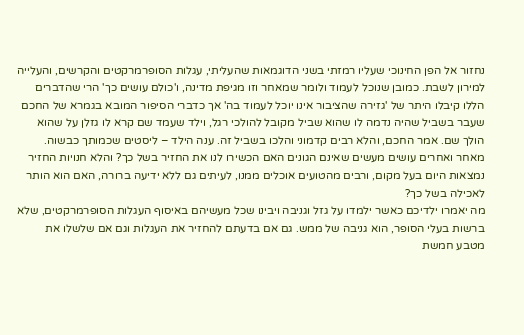נחזור אל הפן החינוכי שעליו רמזתי בשני הדוגמאות שהעליתי, עגלות הסופרמרקטים והקרשים, והעלייה למירון לשבת. כמובן שנוכל לעמוד ולומר שמאחר וזו מגיפת מדינה, ו'כולם עושים כך' הרי שהדברים הללו קיבלו היתר של 'גזירה שהציבור אינו יוכל לעמוד בה' אך כדברי הסיפור המובא בגמרא של החכם שעבר בשביל שהיה נדמה לו שהוא שביל מקובל להולכי רגל, וילד שעמד שם קרא לו גזלן על שהוא הולך שם. אמר החכם, והלא רבים קדמוני והלכו בשביל זה. ענה הילד – ליסטים שכמותך כבשוה.
מאחר ואחרים עושים מעשים שאינם הגונים האם הכשירו לנו את החזיר בשל כך? והלא חנויות החזיר נמצאות היום בעל מקום, ורבים מהטועים אוכלים ממנו, לעיתים גם ללא ידיעה ברורה, האם הוא הותר לאכילה בשל כך?
מה יאמרו ילדיכם כאשר ילמדו על גזל וגניבה ויבינו שכל מעשיהם באיסוף העגלות הסופרמרקטים, שלא ברשות בעלי הסופר, הוא גניבה של ממש. גם אם בדעתם להחזיר את העגלות וגם אם שלשלו את מטבע חמשת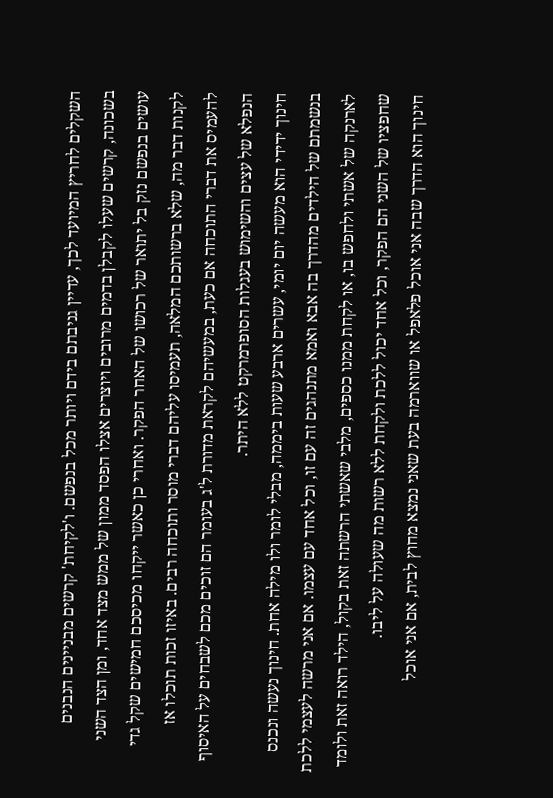השקלים לחריץ המיועד לכך, עדיין גניבתם בידם ויותר מכל בנפשם. ו'לקיחת' קרשים מבניינים הנבנים בשכונה, קרשים שעלו לקבלן בדמים מרובים ויוצרים אצלו הפסד ממון של ממש מצד אחד, ומן הצד השני עושים בנפשם נזק בל יתואר של רכושו של האחר הפקר. ואחרי כן כאשר ייקחו מכיסכם חמישים שקל גדי לקנות דבר מה, שלא ברשותכם המלאה, תעמיסו עליהם דברי מוסר ותוכחה רבים. באיזו זכות תוכלו אז להעמיס את דברי התוכחה אם כעת, במעשיהם לקראת מדורת ל'ג בעומר הם זוכים מכם לשבחים על האיסוף הנפלא של עצים והשימוש בעגלות הסופרמרקט ללא היתר.
חינוך ידידי הוא מעשה יום יומי, עשרים ארבע שעות ביממה, מבלי לומר ולו מילה אחת. חינוך נעשה ונכנס בנשמתם של הילדים מהדרך בה אבא ואמא מתנהגים זה עם זו, וכל אחד עם עצמו. אם אני מרשה לעצמי ללכת לארנקה של אשתי ולחפש בו, או לקחת ממנו כספים, מלבי שאשתי הרשתה זאת בקול, הילד רואה זאת ולומד שחפציו של השני הם הפקר, וכל אחד יכול ללכת ולקחת ללא רשות מה שעולה על ליבו.
חינוך הוא הדרך שבה אני אוכל פלאפל או שווארמה בעת שאני נמצא מחוץ לבית, אם אני אוכל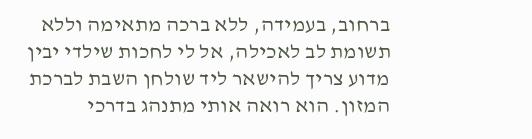ברחוב, בעמידה, ללא ברכה מתאימה וללא תשומת לב לאכילה, אל לי לחכות שילדי יבין מדוע צריך להישאר ליד שולחן השבת לברכת המזון. הוא רואה אותי מתנהג בדרכי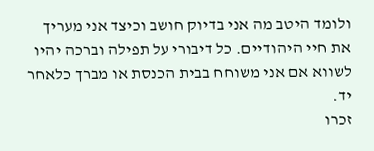ולומד היטב מה אני בדיוק חושב וכיצד אני מעריך את חיי היהודיים. כל דיבורי על תפילה וברכה יהיו לשווא אם אני משוחח בבית הכנסת או מברך כלאחר יד.
זכרו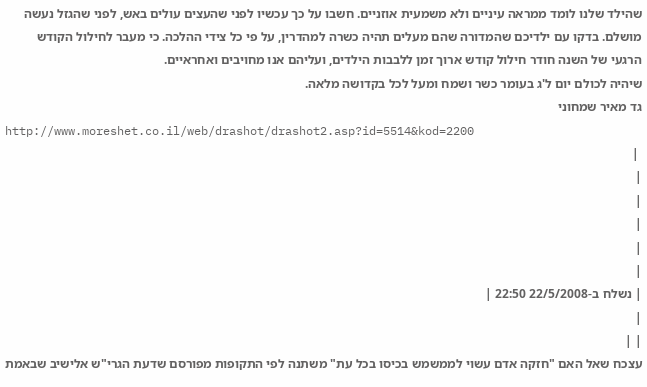שהילד שלנו לומד ממראה עיניים ולא משמעית אוזניים. חשבו על כך עכשיו לפני שהעצים עולים באש, לפני שהגזל נעשה מושלם. בדקו עם ילדיכם שהמדורה שהם מעלים תהיה כשרה למהדרין, על פי כל צידי ההלכה. כי מעבר לחילול הקודש הרגעי של השנה חודר חילול קודש ארוך זמן ללבבות הילדים, ועליהם אנו מחויבים ואחראיים.
שיהיה לכולם יום ל'ג בעומר כשר ושמח ומעל לכל בקדושה מלאה.
גד מאיר שמחוני
http://www.moreshet.co.il/web/drashot/drashot2.asp?id=5514&kod=2200
 |
|
|
|
|
|
| נשלח ב-22/5/2008 22:50 |
|
| |
עצכח שאל האם "חזקה אדם עשוי לממשמש בכיסו בכל עת" משתנה לפי התקופות מפורסם שדעת הגרי"ש אלישיב שבאמת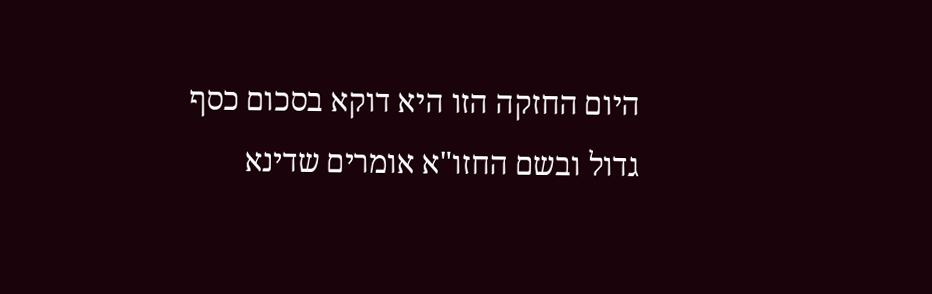היום החזקה הזו היא דוקא בסכום כסף גדול ובשם החזו"א אומרים שדינא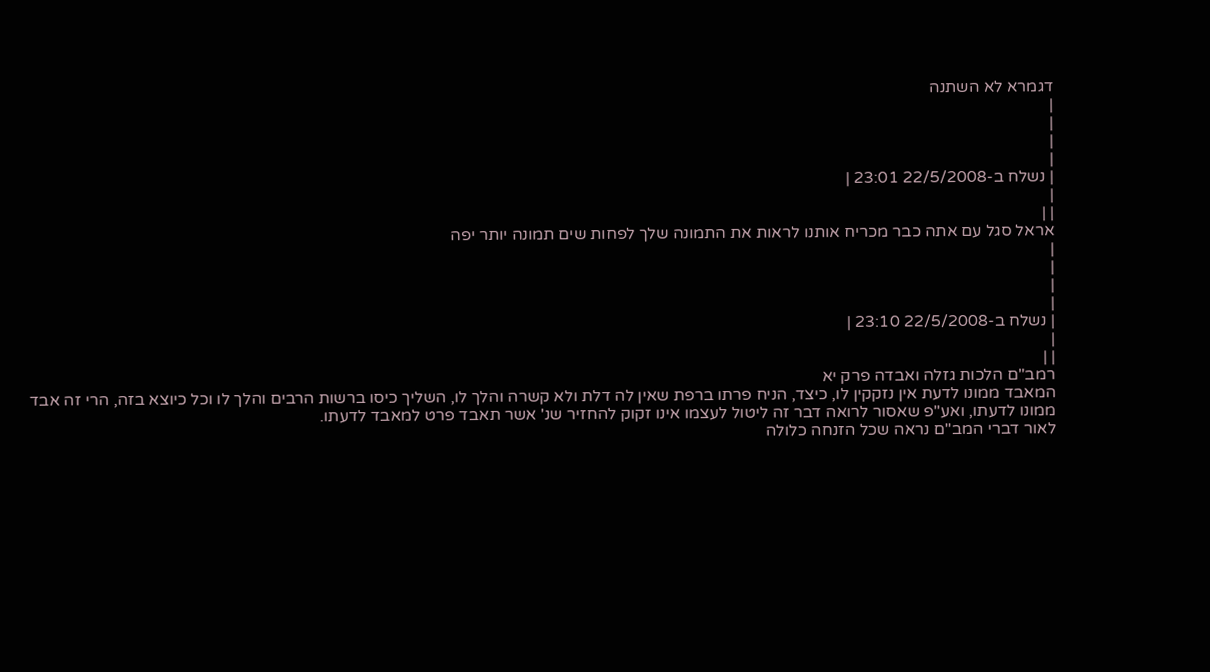דגמרא לא השתנה
|
|
|
|
| נשלח ב-22/5/2008 23:01 |
|
| |
אראל סגל עם אתה כבר מכריח אותנו לראות את התמונה שלך לפחות שים תמונה יותר יפה
|
|
|
|
| נשלח ב-22/5/2008 23:10 |
|
| |
רמב"ם הלכות גזלה ואבדה פרק יא
המאבד ממונו לדעת אין נזקקין לו, כיצד, הניח פרתו ברפת שאין לה דלת ולא קשרה והלך לו, השליך כיסו ברשות הרבים והלך לו וכל כיוצא בזה, הרי זה אבד ממונו לדעתו, ואע"פ שאסור לרואה דבר זה ליטול לעצמו אינו זקוק להחזיר שנ' אשר תאבד פרט למאבד לדעתו.
לאור דברי המב"ם נראה שכל הזנחה כלולה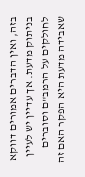בזה, ואין הדברים אמורים דווקא בניתוק מדעת. אך עדיין יש לעיין לחולקים על הרמב"ם וסוברים שאבידה מדעת היא הפקר האם זה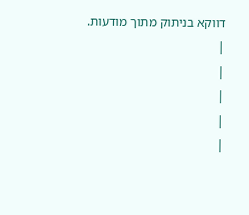דווקא בניתוק מתוך מודעות.
|
|
|
|
|